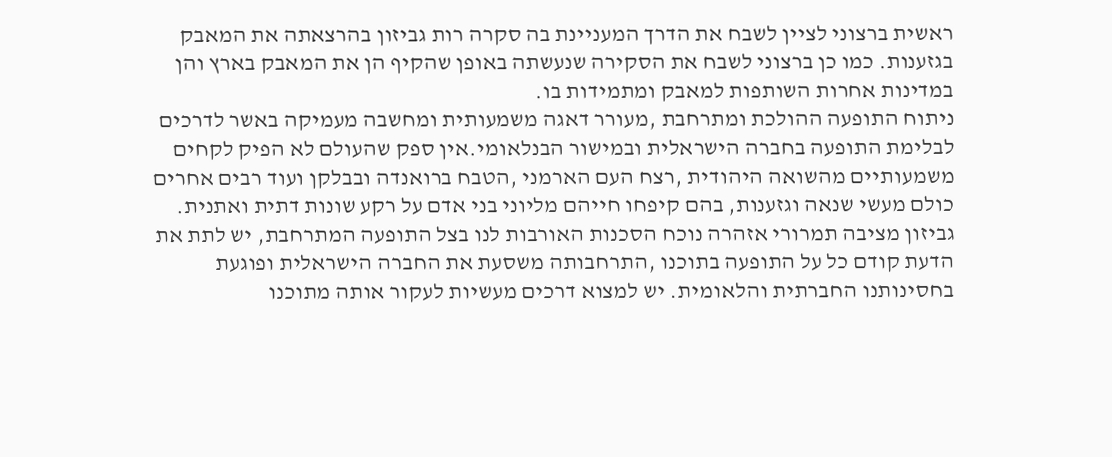ראשית ברצוני לציין לשבח את הדרך המעניינת בה סקרה רות גביזון בהרצאתה את המאבק בגזענות. כמו כן ברצוני לשבח את הסקירה שנעשתה באופן שהקיף הן את המאבק בארץ והן במדינות אחרות השותפות למאבק ומתמידות בו.
ניתוח התופעה ההולכת ומתרחבת ,מעורר דאגה משמעותית ומחשבה מעמיקה באשר לדרכים לבלימת התופעה בחברה הישראלית ובמישור הבנלאומי.אין ספק שהעולם לא הפיק לקחים משמעותיים מהשואה היהודית ,רצח העם הארמני ,הטבח ברואנדה ובבלקן ועוד רבים אחרים כולם מעשי שנאה וגזענות, בהם קיפחו חייהם מליוני בני אדם על רקע שונות דתית ואתנית. גביזון מציבה תמרורי אזהרה נוכח הסכנות האורבות לנו בצל התופעה המתרחבת, יש לתת את הדעת קודם כל על התופעה בתוכנו ,התרחבותה משסעת את החברה הישראלית ופוגעת בחסינותנו החברתית והלאומית. יש למצוא דרכים מעשיות לעקור אותה מתוכנו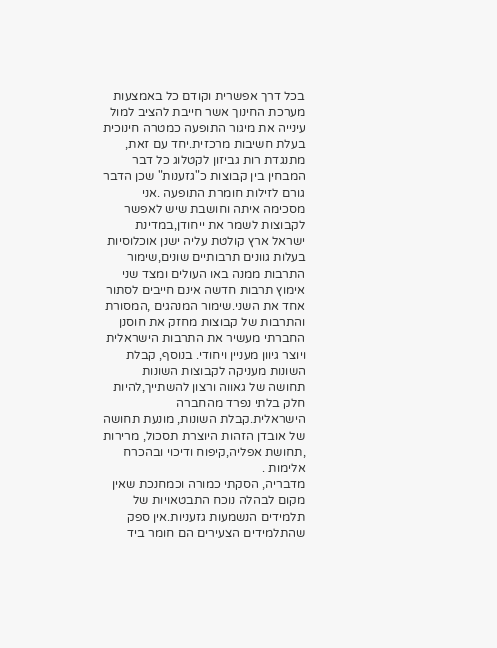בכל דרך אפשרית וקודם כל באמצעות מערכת החינוך אשר חייבת להציב למול עינייה את מיגור התופעה כמטרה חינוכית בעלת חשיבות מרכזית.יחד עם זאת, מתנגדת רות גביזון לקטלוג כל דבר המבחין בין קבוצות כ"גזענות" שכן הדבר גורם לזילות חומרת התופעה .אני מסכימה איתה וחושבת שיש לאפשר לקבוצות לשמר את ייחודן,במדינת ישראל ארץ קולטת עליה ישנן אוכלוסיות בעלות גוונים תרבותיים שונים,שימור התרבות ממנה באו העולים ומצד שני אימוץ תרבות חדשה אינם חייבים לסתור אחד את השני.שימור המנהגים ,המסורת והתרבות של קבוצות מחזק את חוסנן החברתי מעשיר את התרבות הישראלית ויוצר גיוון מעניין ויחודי. בנוסף, קבלת השונות מעניקה לקבוצות השונות תחושה של גאווה ורצון להשתייך,להיות חלק בלתי נפרד מהחברה הישראלית.קבלת השונות, מונעת תחושה של אובדן הזהות היוצרת תסכול, מרירות ,תחושת אפליה,קיפוח ודיכוי ובהכרח אלימות .
מדבריה, הסקתי כמורה וכמחנכת שאין מקום לבהלה נוכח התבטאויות של תלמידים הנשמעות גזעניות.אין ספק שהתלמידים הצעירים הם חומר ביד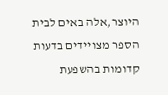היוצר,אלה באים לבית הספר מצויידים בדעות קדומות בהשפעת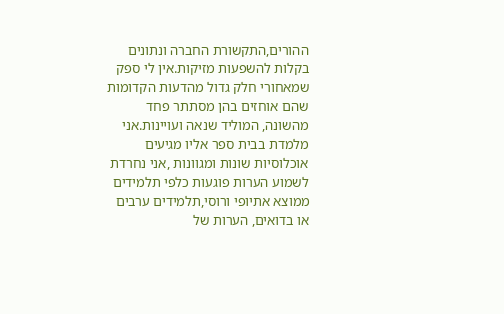ההורים,התקשורת החברה ונתונים בקלות להשפעות מזיקות.אין לי ספק שמאחורי חלק גדול מהדעות הקדומות שהם אוחזים בהן מסתתר פחד מהשונה, המוליד שנאה ועויינות.אני מלמדת בבית ספר אליו מגיעים אוכלוסיות שונות ומגוונות ,אני נחרדת לשמוע הערות פוגעות כלפי תלמידים ממוצא אתיופי ורוסי,תלמידים ערבים או בדואים, הערות של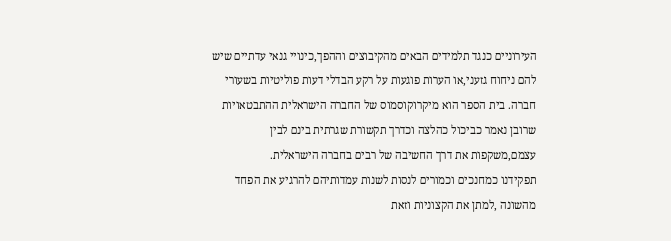העירוניים כנגד תלמידים הבאים מהקיבוצים וההפך,כינויי גנאי עדתיים שיש להם ניחוח גזעני,או הערות פוגעות על רקע הבדלי דעות פוליטיות בשעורי חברה. בית הספר הוא מיקרוקוסמוס של החברה הישראלית ההתבטאויות שרובן נאמר כביכול כהלצה וכדרך תקשורת שגרתית בינם לבין עצמם,משקפות את דרך החשיבה של רבים בחברה הישראלית.
תפקידנו כמחנכים וכמורים לנסות לשנות עמדותיהם להרגיע את הפחד מהשונה ,למתן את הקצוניות וזאת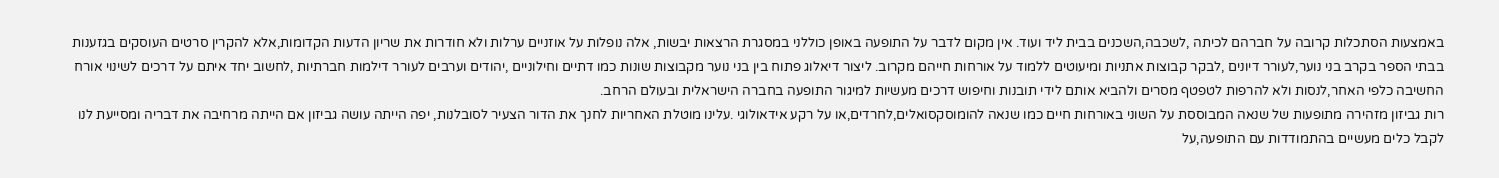באמצעות הסתכלות קרובה על חברהם לכיתה ,לשכבה,השכנים בבית ליד ועוד. אין מקום לדבר על התופעה באופן כוללני במסגרת הרצאות יבשות, אלה נופלות על אוזניים ערלות ולא חודרות את שריון הדעות הקדומות,אלא להקרין סרטים העוסקים בגזענות בבתי הספר בקרב בני נוער,לעורר דיונים ,לבקר קבוצות אתניות ומיעוטים ללמוד על אורחות חייהם מקרוב. ליצור דיאלוג פתוח בין בני נוער מקבוצות שונות כמו דתיים וחילוניים ,יהודים וערבים לעורר דילמות חברתיות ,לחשוב יחד איתם על דרכים לשינוי אורח החשיבה כלפי האחר,לנסות ולא להרפות לטפטף מסרים ולהביא אותם לידי תובנות וחיפוש דרכים מעשיות למיגור התופעה בחברה הישראלית ובעולם הרחב.
רות גביזון מזהירה מתופעות של שנאה המבוססת על השוני באורחות חיים כמו שנאה להומוסקסואלים,לחרדים,או על רקע אידאולוגי .עלינו מוטלת האחריות לחנך את הדור הצעיר לסובלנות, יפה הייתה עושה גביזון אם הייתה מרחיבה את דבריה ומסייעת לנו לקבל כלים מעשיים בהתמודדות עם התופעה,על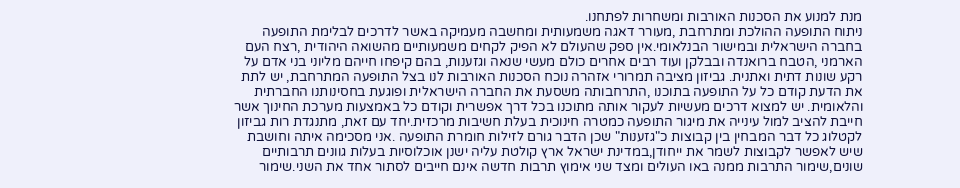מנת למנוע את הסכנות האורבות ומשחרות לפתחנו.
ניתוח התופעה ההולכת ומתרחבת ,מעורר דאגה משמעותית ומחשבה מעמיקה באשר לדרכים לבלימת התופעה בחברה הישראלית ובמישור הבנלאומי.אין ספק שהעולם לא הפיק לקחים משמעותיים מהשואה היהודית ,רצח העם הארמני ,הטבח ברואנדה ובבלקן ועוד רבים אחרים כולם מעשי שנאה וגזענות, בהם קיפחו חייהם מליוני בני אדם על רקע שונות דתית ואתנית. גביזון מציבה תמרורי אזהרה נוכח הסכנות האורבות לנו בצל התופעה המתרחבת, יש לתת את הדעת קודם כל על התופעה בתוכנו ,התרחבותה משסעת את החברה הישראלית ופוגעת בחסינותנו החברתית והלאומית. יש למצוא דרכים מעשיות לעקור אותה מתוכנו בכל דרך אפשרית וקודם כל באמצעות מערכת החינוך אשר חייבת להציב למול עינייה את מיגור התופעה כמטרה חינוכית בעלת חשיבות מרכזית.יחד עם זאת, מתנגדת רות גביזון לקטלוג כל דבר המבחין בין קבוצות כ"גזענות" שכן הדבר גורם לזילות חומרת התופעה .אני מסכימה איתה וחושבת שיש לאפשר לקבוצות לשמר את ייחודן,במדינת ישראל ארץ קולטת עליה ישנן אוכלוסיות בעלות גוונים תרבותיים שונים,שימור התרבות ממנה באו העולים ומצד שני אימוץ תרבות חדשה אינם חייבים לסתור אחד את השני.שימור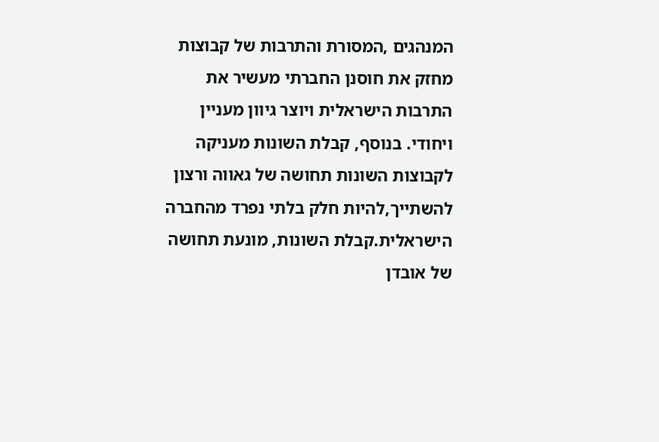המנהגים ,המסורת והתרבות של קבוצות מחזק את חוסנן החברתי מעשיר את התרבות הישראלית ויוצר גיוון מעניין ויחודי. בנוסף, קבלת השונות מעניקה לקבוצות השונות תחושה של גאווה ורצון להשתייך,להיות חלק בלתי נפרד מהחברה הישראלית.קבלת השונות, מונעת תחושה של אובדן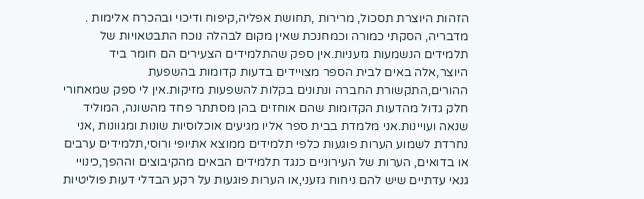הזהות היוצרת תסכול, מרירות ,תחושת אפליה,קיפוח ודיכוי ובהכרח אלימות .
מדבריה, הסקתי כמורה וכמחנכת שאין מקום לבהלה נוכח התבטאויות של תלמידים הנשמעות גזעניות.אין ספק שהתלמידים הצעירים הם חומר ביד היוצר,אלה באים לבית הספר מצויידים בדעות קדומות בהשפעת ההורים,התקשורת החברה ונתונים בקלות להשפעות מזיקות.אין לי ספק שמאחורי חלק גדול מהדעות הקדומות שהם אוחזים בהן מסתתר פחד מהשונה, המוליד שנאה ועויינות.אני מלמדת בבית ספר אליו מגיעים אוכלוסיות שונות ומגוונות ,אני נחרדת לשמוע הערות פוגעות כלפי תלמידים ממוצא אתיופי ורוסי,תלמידים ערבים או בדואים, הערות של העירוניים כנגד תלמידים הבאים מהקיבוצים וההפך,כינויי גנאי עדתיים שיש להם ניחוח גזעני,או הערות פוגעות על רקע הבדלי דעות פוליטיות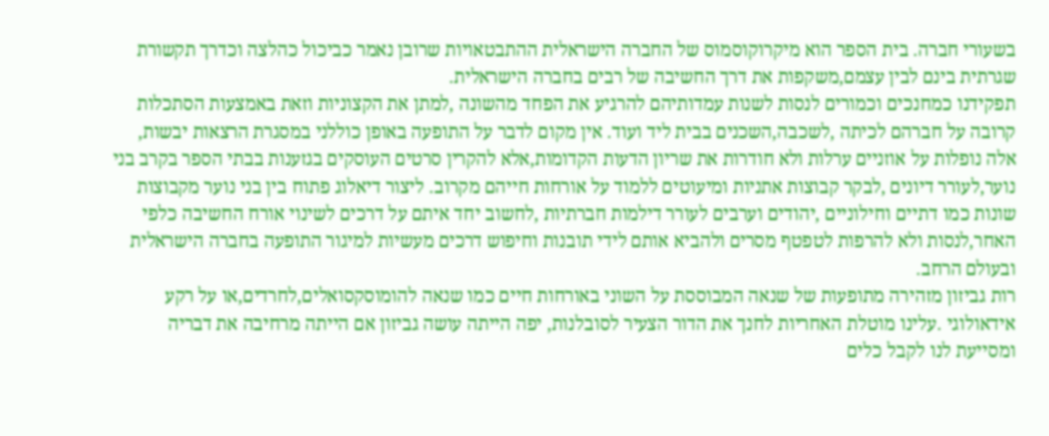בשעורי חברה. בית הספר הוא מיקרוקוסמוס של החברה הישראלית ההתבטאויות שרובן נאמר כביכול כהלצה וכדרך תקשורת שגרתית בינם לבין עצמם,משקפות את דרך החשיבה של רבים בחברה הישראלית.
תפקידנו כמחנכים וכמורים לנסות לשנות עמדותיהם להרגיע את הפחד מהשונה ,למתן את הקצוניות וזאת באמצעות הסתכלות קרובה על חברהם לכיתה ,לשכבה,השכנים בבית ליד ועוד. אין מקום לדבר על התופעה באופן כוללני במסגרת הרצאות יבשות, אלה נופלות על אוזניים ערלות ולא חודרות את שריון הדעות הקדומות,אלא להקרין סרטים העוסקים בגזענות בבתי הספר בקרב בני נוער,לעורר דיונים ,לבקר קבוצות אתניות ומיעוטים ללמוד על אורחות חייהם מקרוב. ליצור דיאלוג פתוח בין בני נוער מקבוצות שונות כמו דתיים וחילוניים ,יהודים וערבים לעורר דילמות חברתיות ,לחשוב יחד איתם על דרכים לשינוי אורח החשיבה כלפי האחר,לנסות ולא להרפות לטפטף מסרים ולהביא אותם לידי תובנות וחיפוש דרכים מעשיות למיגור התופעה בחברה הישראלית ובעולם הרחב.
רות גביזון מזהירה מתופעות של שנאה המבוססת על השוני באורחות חיים כמו שנאה להומוסקסואלים,לחרדים,או על רקע אידאולוגי .עלינו מוטלת האחריות לחנך את הדור הצעיר לסובלנות, יפה הייתה עושה גביזון אם הייתה מרחיבה את דבריה ומסייעת לנו לקבל כלים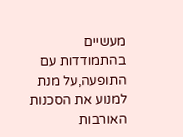מעשיים בהתמודדות עם התופעה,על מנת למנוע את הסכנות האורבות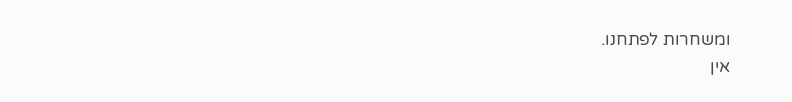ומשחרות לפתחנו.
אין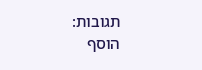תגובות:
הוסף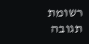רשומת תגובה